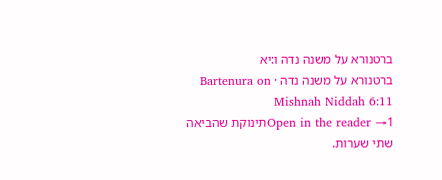ברטנורא על משנה נדה ו:יא
ברטנורא על משנה נדה · Bartenura on Mishnah Niddah 6:11
Open in the reader →1תינוקת שהביאה שתי שערות.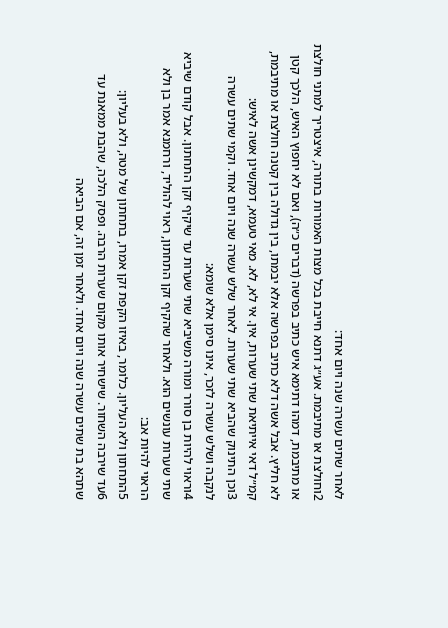לאחר שתים עשרה שנה ויום אחד:
2וחולצת או מתיבמת. אע״ג דתנא חייבת בכל מצות האמורות בתורה, איצטריך למתני חולצת או מתיבמת, דמהו דתימא איש כתיב בפרשה (דברים כ״ה), ואם לא יחפוץ האיש, הלכך קטן לא חליץ. אבל אשה דלא כתיב בפרשה אלא יבמתו, בין גדולה בין קטנה חולצת או מתיבמת, קמ״ל דאי אייתיאת שתי שערות, אין. אי לא, לא. מאי טעמא, דמקשינן אשה לאיש:
3וכן התינוק שהביא שתי שערות. לאחר שלש עשרה שנה ויום אחד. וקמי שתים עשרה לנקבה ושלש עשרה לזכר, אינו סימן אלא שומא:
4וראוי להיות בן סורר ומורה משיביא שתי שערות עד שיקיף זקן התחתון. אבל קודם שיביא שתי שערות עונשים הוא. ולאחר שהקיף זקן התחתון, ראוי להוליד, ורחמנא אמר בן ולא הראוי להיות אב:
5התחתון ולא העליון. כלומר, באיזו הקפת זקן אמרו, בתחתון של מטה, ולא בעליון:
6עד שירבה השחור. שישחיר אותו מקום שערות הרבה. ופסק הלכה, שהבת ממאנת עד שתהא בת שתים עשרה שנה ויום אחד. ולאחר זמן זה, אם הביאה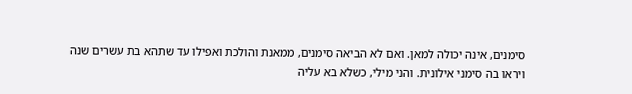סימנים, אינה יכולה למאן. ואם לא הביאה סימנים, ממאנת והולכת ואפילו עד שתהא בת עשרים שנה ויראו בה סימני אילונית. והני מילי, כשלא בא עליה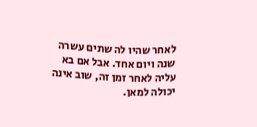לאחר שהיו לה שתים עשרה שנה ויום אחד. אבל אם בא עליה לאחר זמן זה, שוב אינה יכולה למאן.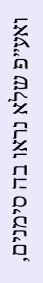ואע״פ שלא נראו בה סימנים,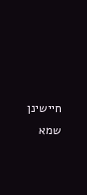חיישינן שמא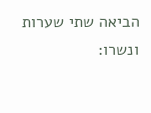הביאה שתי שערות ונשרו: